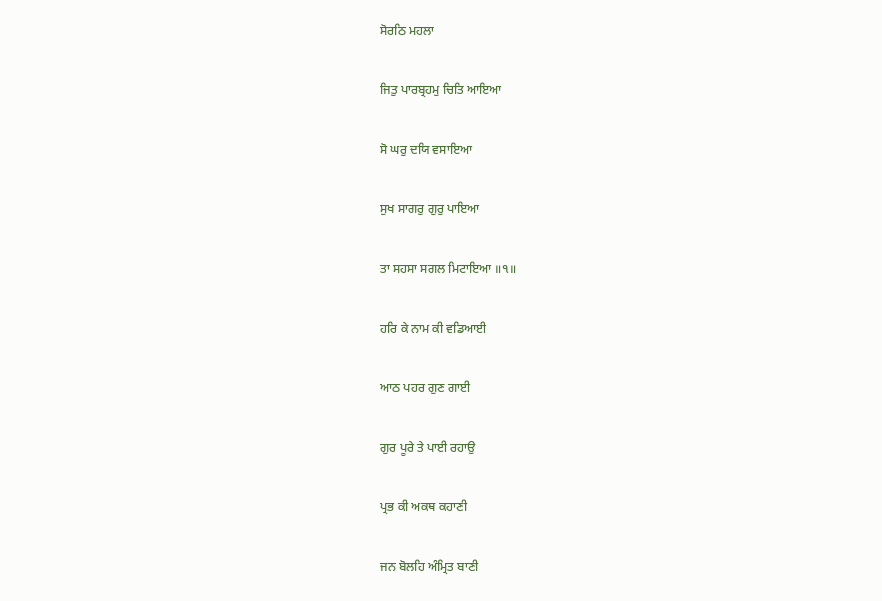ਸੋਰਠਿ ਮਹਲਾ

ਜਿਤੁ ਪਾਰਬ੍ਰਹਮੁ ਚਿਤਿ ਆਇਆ

ਸੋ ਘਰੁ ਦਯਿ ਵਸਾਇਆ

ਸੁਖ ਸਾਗਰੁ ਗੁਰੁ ਪਾਇਆ

ਤਾ ਸਹਸਾ ਸਗਲ ਮਿਟਾਇਆ ॥੧॥

ਹਰਿ ਕੇ ਨਾਮ ਕੀ ਵਡਿਆਈ

ਆਠ ਪਹਰ ਗੁਣ ਗਾਈ

ਗੁਰ ਪੂਰੇ ਤੇ ਪਾਈ ਰਹਾਉ

ਪ੍ਰਭ ਕੀ ਅਕਥ ਕਹਾਣੀ

ਜਨ ਬੋਲਹਿ ਅੰਮ੍ਰਿਤ ਬਾਣੀ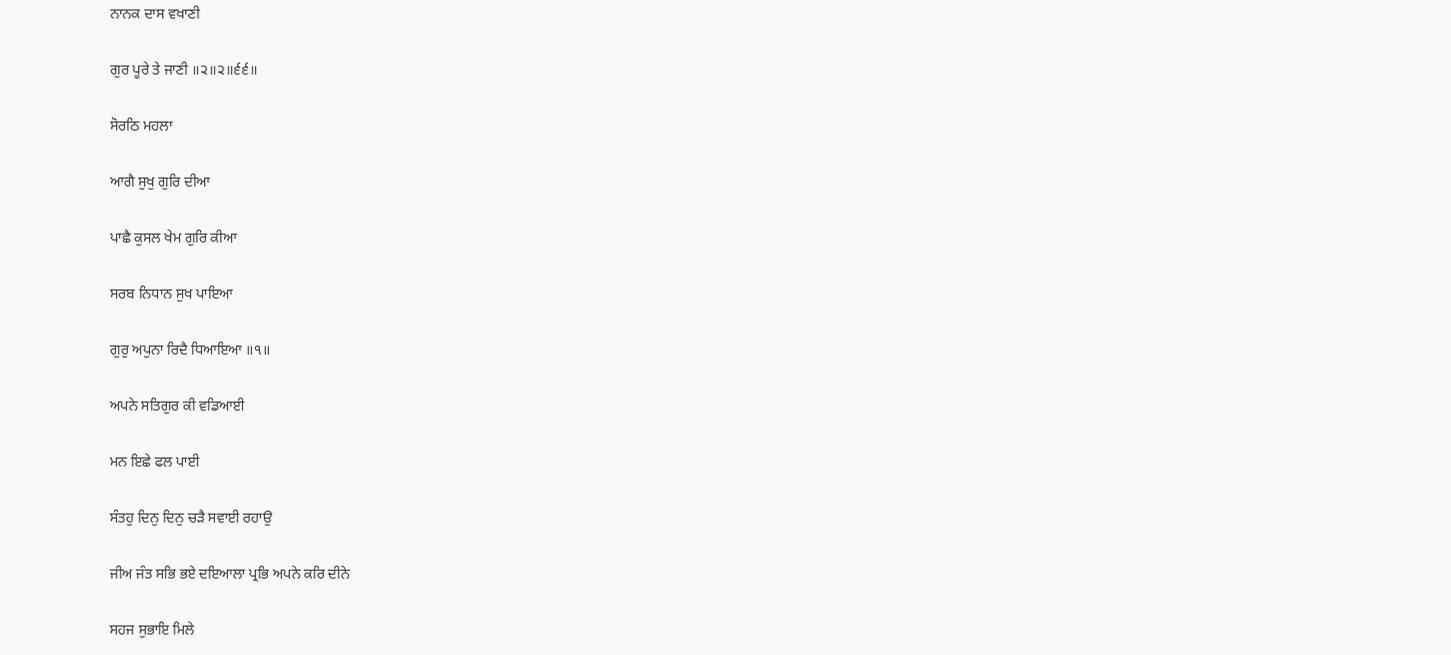ਨਾਨਕ ਦਾਸ ਵਖਾਣੀ

ਗੁਰ ਪੂਰੇ ਤੇ ਜਾਣੀ ॥੨॥੨॥੬੬॥

ਸੋਰਠਿ ਮਹਲਾ

ਆਗੈ ਸੁਖੁ ਗੁਰਿ ਦੀਆ

ਪਾਛੈ ਕੁਸਲ ਖੇਮ ਗੁਰਿ ਕੀਆ

ਸਰਬ ਨਿਧਾਨ ਸੁਖ ਪਾਇਆ

ਗੁਰੁ ਅਪੁਨਾ ਰਿਦੈ ਧਿਆਇਆ ॥੧॥

ਅਪਨੇ ਸਤਿਗੁਰ ਕੀ ਵਡਿਆਈ

ਮਨ ਇਛੇ ਫਲ ਪਾਈ

ਸੰਤਹੁ ਦਿਨੁ ਦਿਨੁ ਚੜੈ ਸਵਾਈ ਰਹਾਉ

ਜੀਅ ਜੰਤ ਸਭਿ ਭਏ ਦਇਆਲਾ ਪ੍ਰਭਿ ਅਪਨੇ ਕਰਿ ਦੀਨੇ

ਸਹਜ ਸੁਭਾਇ ਮਿਲੇ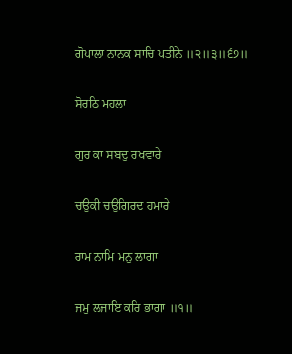ਗੋਪਾਲਾ ਨਾਨਕ ਸਾਚਿ ਪਤੀਨੇ ॥੨॥੩॥੬੭॥

ਸੋਰਠਿ ਮਹਲਾ

ਗੁਰ ਕਾ ਸਬਦੁ ਰਖਵਾਰੇ

ਚਉਕੀ ਚਉਗਿਰਦ ਹਮਾਰੇ

ਰਾਮ ਨਾਮਿ ਮਨੁ ਲਾਗਾ

ਜਮੁ ਲਜਾਇ ਕਰਿ ਭਾਗਾ ॥੧॥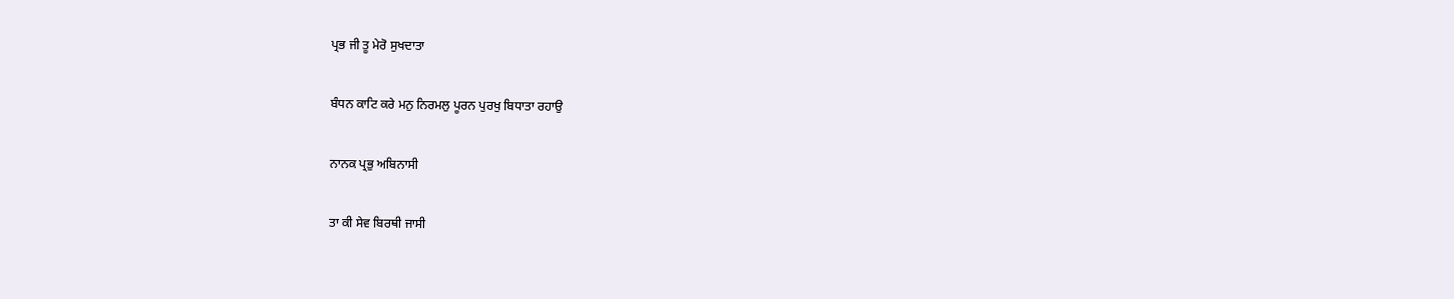ਪ੍ਰਭ ਜੀ ਤੂ ਮੇਰੋ ਸੁਖਦਾਤਾ

ਬੰਧਨ ਕਾਟਿ ਕਰੇ ਮਨੁ ਨਿਰਮਲੁ ਪੂਰਨ ਪੁਰਖੁ ਬਿਧਾਤਾ ਰਹਾਉ

ਨਾਨਕ ਪ੍ਰਭੁ ਅਬਿਨਾਸੀ

ਤਾ ਕੀ ਸੇਵ ਬਿਰਥੀ ਜਾਸੀ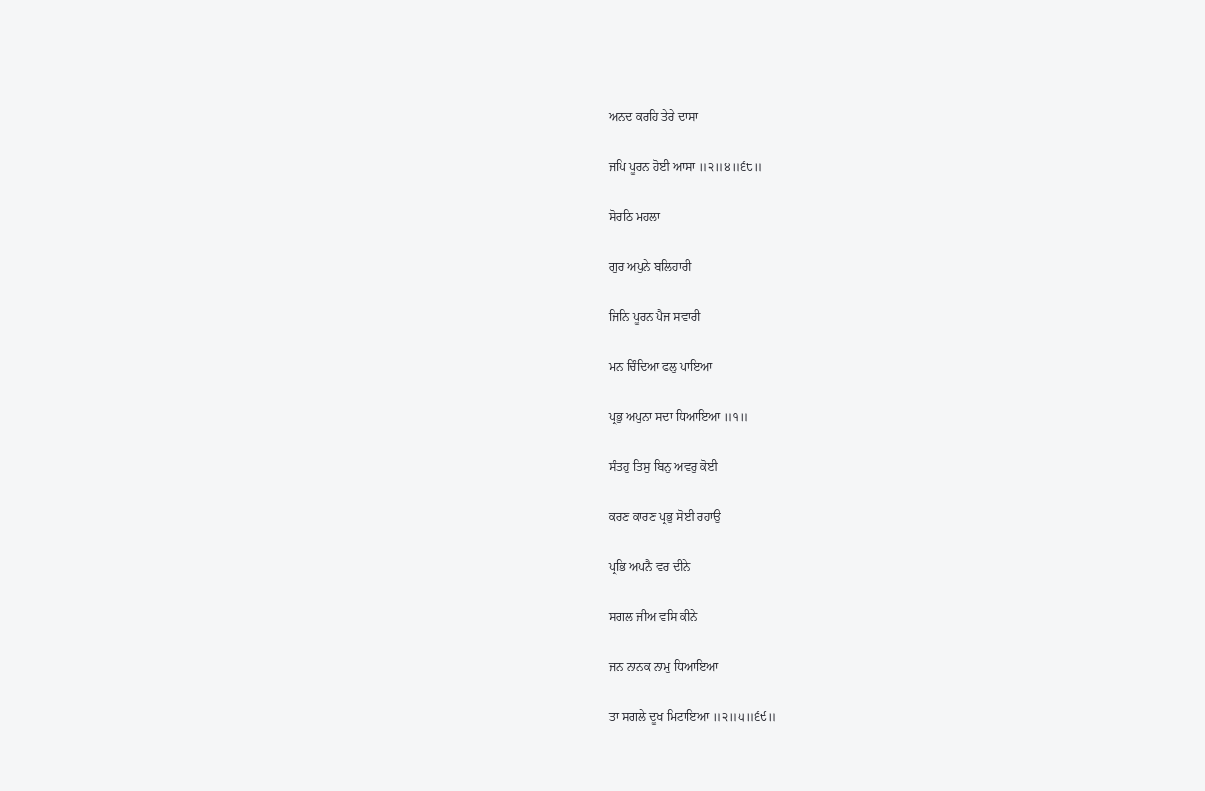ਅਨਦ ਕਰਹਿ ਤੇਰੇ ਦਾਸਾ

ਜਪਿ ਪੂਰਨ ਹੋਈ ਆਸਾ ॥੨॥੪॥੬੮॥

ਸੋਰਠਿ ਮਹਲਾ

ਗੁਰ ਅਪੁਨੇ ਬਲਿਹਾਰੀ

ਜਿਨਿ ਪੂਰਨ ਪੈਜ ਸਵਾਰੀ

ਮਨ ਚਿੰਦਿਆ ਫਲੁ ਪਾਇਆ

ਪ੍ਰਭੁ ਅਪੁਨਾ ਸਦਾ ਧਿਆਇਆ ॥੧॥

ਸੰਤਹੁ ਤਿਸੁ ਬਿਨੁ ਅਵਰੁ ਕੋਈ

ਕਰਣ ਕਾਰਣ ਪ੍ਰਭੁ ਸੋਈ ਰਹਾਉ

ਪ੍ਰਭਿ ਅਪਨੈ ਵਰ ਦੀਨੇ

ਸਗਲ ਜੀਅ ਵਸਿ ਕੀਨੇ

ਜਨ ਨਾਨਕ ਨਾਮੁ ਧਿਆਇਆ

ਤਾ ਸਗਲੇ ਦੂਖ ਮਿਟਾਇਆ ॥੨॥੫॥੬੯॥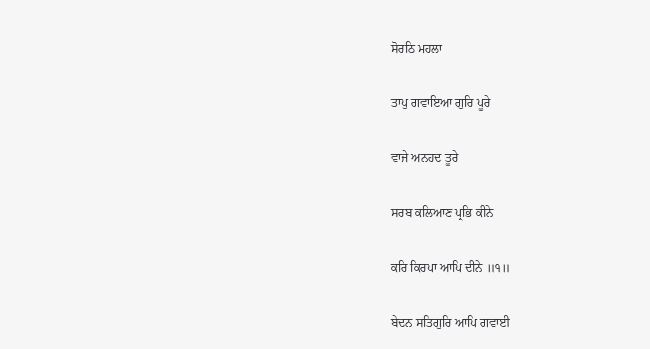ਸੋਰਠਿ ਮਹਲਾ

ਤਾਪੁ ਗਵਾਇਆ ਗੁਰਿ ਪੂਰੇ

ਵਾਜੇ ਅਨਹਦ ਤੂਰੇ

ਸਰਬ ਕਲਿਆਣ ਪ੍ਰਭਿ ਕੀਨੇ

ਕਰਿ ਕਿਰਪਾ ਆਪਿ ਦੀਨੇ ॥੧॥

ਬੇਦਨ ਸਤਿਗੁਰਿ ਆਪਿ ਗਵਾਈ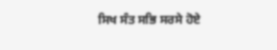ਸਿਖ ਸੰਤ ਸਭਿ ਸਰਸੇ ਹੋਏ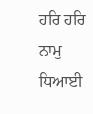ਹਰਿ ਹਰਿ ਨਾਮੁ ਧਿਆਈ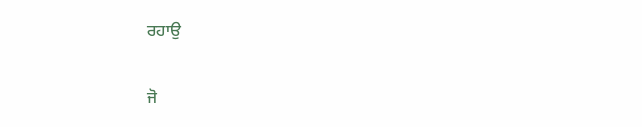ਰਹਾਉ

ਜੋ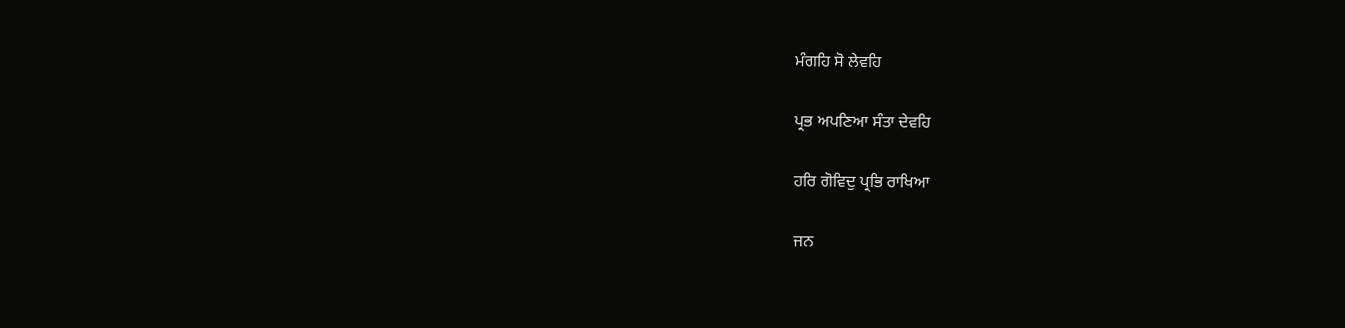ਮੰਗਹਿ ਸੋ ਲੇਵਹਿ

ਪ੍ਰਭ ਅਪਣਿਆ ਸੰਤਾ ਦੇਵਹਿ

ਹਰਿ ਗੋਵਿਦੁ ਪ੍ਰਭਿ ਰਾਖਿਆ

ਜਨ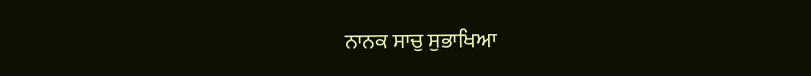ਨਾਨਕ ਸਾਚੁ ਸੁਭਾਖਿਆ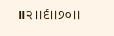॥੨॥੬॥੭੦॥